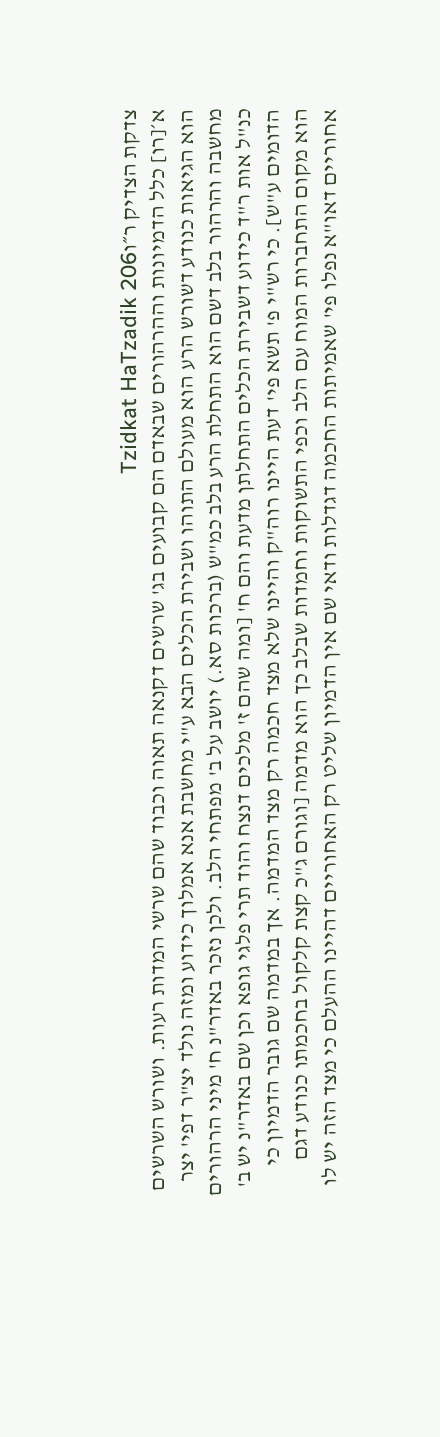צדקת הצדיק ר״וTzidkat HaTzadik 206
א׳[רו] כלל הדמיונות וההרהורים שבאדם הם קבועים בג' שרשים דקנאה תאוה וכבוד שהם שרשי המדות רעות. ושורש השרשים הוא הגיאות כנודע דשורש הרע הוא מעולם התוהו ושבירת הכלים הבא ע"י מחשבת אנא אמלוך כידוע ומזה נולד יצ"ר דפי' יצר מחשבה והרהור בלב דשם הוא התחלת הרע בלב כמ"ש (ברכות סא.) יושב על ב' מפתחי הלב. ולכן נזכר באדר"נ ח' מיני הרהורים כנ"ל אות ר"ד כידוע דשבירת הכלים התחלתן מדעת והם ח' [ומה שהם ז' מלכים דנצח והוד תרי פלגי גופא וכן שם באדר"נ יש ב' הדומים ע"ש]. כי רש"י פ' תשא פי' דעת היינו רוה"ק והיינו שלא מצד חכמה רק מצד המדמה. אך במדמה שם גובר הדמיון כי הוא מקום התחברות המוח עם הלב וכפי התשוקות וחמדות שבלב כך הוא מדמה [וגורם ג"כ קצת קלקול בחכמתו כנודע דגם אחוריים דאו"א נפלו פי' שאמיתות החכמה דגדלות ודאי שם אין הדמיון שליט רק האחוריים דהיינו ההעלם כי מצד הזה יש לו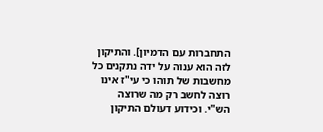התחברות עם הדמיון]. והתיקון לזה הוא ענוה על ידה נתקנים כל מחשבות של תוהו כי עי"ז אינו רוצה לחשב רק מה שרוצה הש"י. וכידוע דעולם התיקון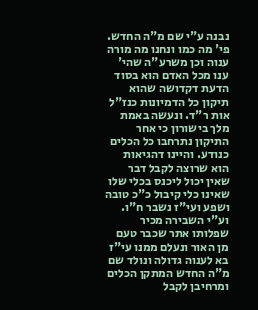נבנה ע"י שם מ"ה החדש. פי' מה כמו ונחנו מה מורה ענוה וכן משרע"ה שהי' ענו מכל האדם הוא בסוד הדעת דקדושה שהוא תיקון כל הדמיונות כנז"ל אות ר"ד. ונעשה באמת מלך בישורון כי אחר התיקון נתרחבו כל הכלים כנודע. והיינו דהגיאות הוא שרוצה לקבל דבר שאין יכול ליכנס בכלי שלו שאינו כלי קיבול כ"כ טובה ושפע ועי"ז נשבר ח"ו. וע"י השבירה מכיר שפלותו אתר שכבר טעם מן האור ונעלם ממנו עי"ז בא לענוה גדולה ונולד שם מ"ה החדש המתקן הכלים ומרחיבן לקבל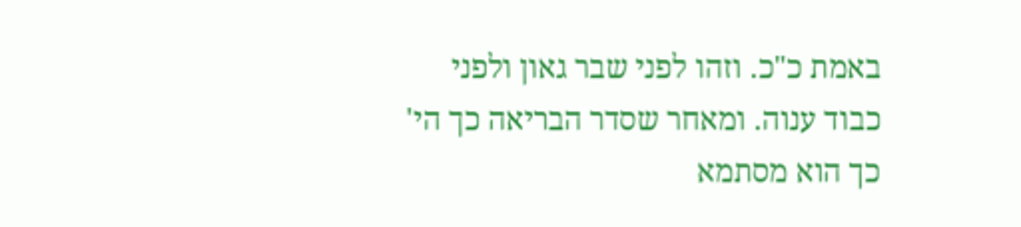באמת כ"כ. וזהו לפני שבר גאון ולפני כבוד ענוה. ומאחר שסדר הבריאה כך הי' כך הוא מסתמא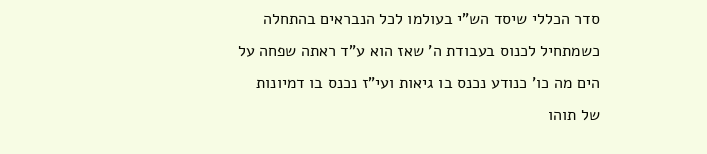סדר הכללי שיסד הש"י בעולמו לכל הנבראים בהתחלה כשמתחיל לכנוס בעבודת ה' שאז הוא ע"ד ראתה שפחה על הים מה כו' כנודע נכנס בו גיאות ועי"ז נכנס בו דמיונות של תוהו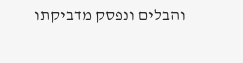והבלים ונפסק מדביקתו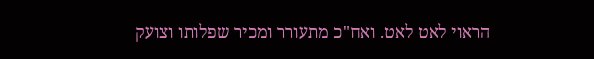הראוי לאט לאט. ואח"כ מתעורר ומכיר שפלותו וצועק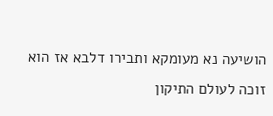הושיעה נא מעומקא ותבירו דלבא אז הוא זוכה לעולם התיקון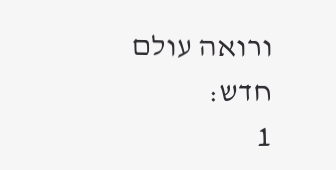ורואה עולם חדש:
1